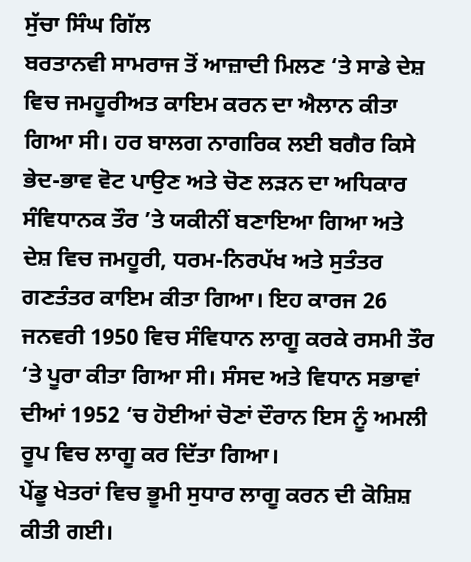ਸੁੱਚਾ ਸਿੰਘ ਗਿੱਲ
ਬਰਤਾਨਵੀ ਸਾਮਰਾਜ ਤੋਂ ਆਜ਼ਾਦੀ ਮਿਲਣ ‘ਤੇ ਸਾਡੇ ਦੇਸ਼ ਵਿਚ ਜਮਹੂਰੀਅਤ ਕਾਇਮ ਕਰਨ ਦਾ ਐਲਾਨ ਕੀਤਾ ਗਿਆ ਸੀ। ਹਰ ਬਾਲਗ ਨਾਗਰਿਕ ਲਈ ਬਗੈਰ ਕਿਸੇ ਭੇਦ-ਭਾਵ ਵੋਟ ਪਾਉਣ ਅਤੇ ਚੋਣ ਲੜਨ ਦਾ ਅਧਿਕਾਰ ਸੰਵਿਧਾਨਕ ਤੌਰ ’ਤੇ ਯਕੀਨੀਂ ਬਣਾਇਆ ਗਿਆ ਅਤੇ ਦੇਸ਼ ਵਿਚ ਜਮਹੂਰੀ, ਧਰਮ-ਨਿਰਪੱਖ ਅਤੇ ਸੁਤੰਤਰ ਗਣਤੰਤਰ ਕਾਇਮ ਕੀਤਾ ਗਿਆ। ਇਹ ਕਾਰਜ 26 ਜਨਵਰੀ 1950 ਵਿਚ ਸੰਵਿਧਾਨ ਲਾਗੂ ਕਰਕੇ ਰਸਮੀ ਤੌਰ ‘ਤੇ ਪੂਰਾ ਕੀਤਾ ਗਿਆ ਸੀ। ਸੰਸਦ ਅਤੇ ਵਿਧਾਨ ਸਭਾਵਾਂ ਦੀਆਂ 1952 ‘ਚ ਹੋਈਆਂ ਚੋਣਾਂ ਦੌਰਾਨ ਇਸ ਨੂੰ ਅਮਲੀ ਰੂਪ ਵਿਚ ਲਾਗੂ ਕਰ ਦਿੱਤਾ ਗਿਆ।
ਪੇਂਡੂ ਖੇਤਰਾਂ ਵਿਚ ਭੂਮੀ ਸੁਧਾਰ ਲਾਗੂ ਕਰਨ ਦੀ ਕੋਸ਼ਿਸ਼ ਕੀਤੀ ਗਈ।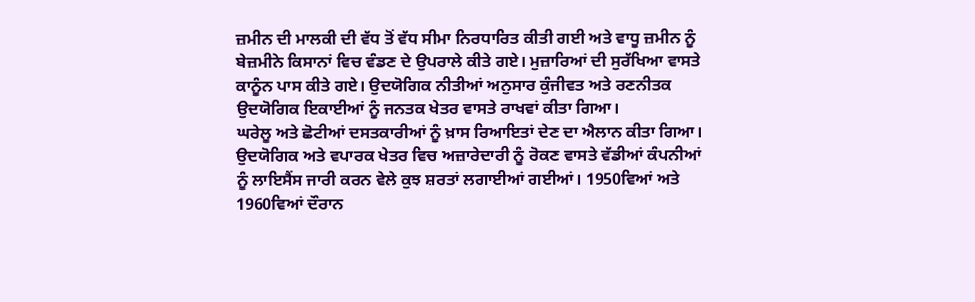ਜ਼ਮੀਨ ਦੀ ਮਾਲਕੀ ਦੀ ਵੱਧ ਤੋਂ ਵੱਧ ਸੀਮਾ ਨਿਰਧਾਰਿਤ ਕੀਤੀ ਗਈ ਅਤੇ ਵਾਧੂ ਜ਼ਮੀਨ ਨੂੰ ਬੇਜ਼ਮੀਨੇ ਕਿਸਾਨਾਂ ਵਿਚ ਵੰਡਣ ਦੇ ਉਪਰਾਲੇ ਕੀਤੇ ਗਏ। ਮੁਜ਼ਾਰਿਆਂ ਦੀ ਸੁਰੱਖਿਆ ਵਾਸਤੇ ਕਾਨੂੰਨ ਪਾਸ ਕੀਤੇ ਗਏ। ਉਦਯੋਗਿਕ ਨੀਤੀਆਂ ਅਨੁਸਾਰ ਕੁੰਜੀਵਤ ਅਤੇ ਰਣਨੀਤਕ ਉਦਯੋਗਿਕ ਇਕਾਈਆਂ ਨੂੰ ਜਨਤਕ ਖੇਤਰ ਵਾਸਤੇ ਰਾਖਵਾਂ ਕੀਤਾ ਗਿਆ।
ਘਰੇਲੂ ਅਤੇ ਛੋਟੀਆਂ ਦਸਤਕਾਰੀਆਂ ਨੂੰ ਖ਼ਾਸ ਰਿਆਇਤਾਂ ਦੇਣ ਦਾ ਐਲਾਨ ਕੀਤਾ ਗਿਆ। ਉਦਯੋਗਿਕ ਅਤੇ ਵਪਾਰਕ ਖੇਤਰ ਵਿਚ ਅਜ਼ਾਰੇਦਾਰੀ ਨੂੰ ਰੋਕਣ ਵਾਸਤੇ ਵੱਡੀਆਂ ਕੰਪਨੀਆਂ ਨੂੰ ਲਾਇਸੈਂਸ ਜਾਰੀ ਕਰਨ ਵੇਲੇ ਕੁਝ ਸ਼ਰਤਾਂ ਲਗਾਈਆਂ ਗਈਆਂ। 1950ਵਿਆਂ ਅਤੇ 1960ਵਿਆਂ ਦੌਰਾਨ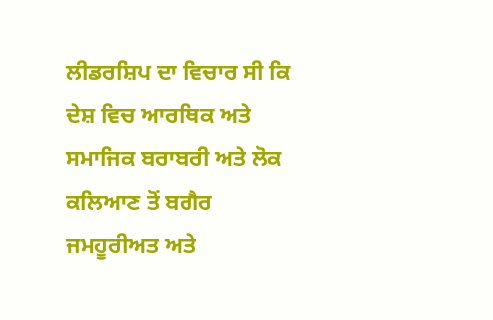ਲੀਡਰਸ਼ਿਪ ਦਾ ਵਿਚਾਰ ਸੀ ਕਿ ਦੇਸ਼ ਵਿਚ ਆਰਥਿਕ ਅਤੇ ਸਮਾਜਿਕ ਬਰਾਬਰੀ ਅਤੇ ਲੋਕ ਕਲਿਆਣ ਤੋਂ ਬਗੈਰ ਜਮਹੂਰੀਅਤ ਅਤੇ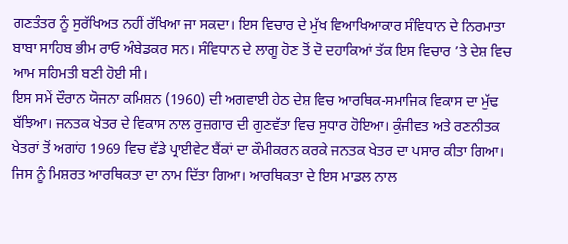ਗਣਤੰਤਰ ਨੂੰ ਸੁਰੱਖਿਅਤ ਨਹੀਂ ਰੱਖਿਆ ਜਾ ਸਕਦਾ। ਇਸ ਵਿਚਾਰ ਦੇ ਮੁੱਖ ਵਿਆਖਿਆਕਾਰ ਸੰਵਿਧਾਨ ਦੇ ਨਿਰਮਾਤਾ ਬਾਬਾ ਸਾਹਿਬ ਭੀਮ ਰਾਓ ਅੰਬੇਡਕਰ ਸਨ। ਸੰਵਿਧਾਨ ਦੇ ਲਾਗੂ ਹੋਣ ਤੋਂ ਦੋ ਦਹਾਕਿਆਂ ਤੱਕ ਇਸ ਵਿਚਾਰ ’ਤੇ ਦੇਸ਼ ਵਿਚ ਆਮ ਸਹਿਮਤੀ ਬਣੀ ਹੋਈ ਸੀ।
ਇਸ ਸਮੇਂ ਦੌਰਾਨ ਯੋਜਨਾ ਕਮਿਸ਼ਨ (1960) ਦੀ ਅਗਵਾਈ ਹੇਠ ਦੇਸ਼ ਵਿਚ ਆਰਥਿਕ-ਸਮਾਜਿਕ ਵਿਕਾਸ ਦਾ ਮੁੱਢ ਬੱਝਿਆ। ਜਨਤਕ ਖੇਤਰ ਦੇ ਵਿਕਾਸ ਨਾਲ ਰੁਜ਼ਗਾਰ ਦੀ ਗੁਣਵੱਤਾ ਵਿਚ ਸੁਧਾਰ ਹੋਇਆ। ਕੁੰਜੀਵਤ ਅਤੇ ਰਣਨੀਤਕ ਖੇਤਰਾਂ ਤੋਂ ਅਗਾਂਹ 1969 ਵਿਚ ਵੱਡੇ ਪ੍ਰਾਈਵੇਟ ਬੈਂਕਾਂ ਦਾ ਕੌਮੀਕਰਨ ਕਰਕੇ ਜਨਤਕ ਖੇਤਰ ਦਾ ਪਸਾਰ ਕੀਤਾ ਗਿਆ। ਜਿਸ ਨੂੰ ਮਿਸ਼ਰਤ ਆਰਥਿਕਤਾ ਦਾ ਨਾਮ ਦਿੱਤਾ ਗਿਆ। ਆਰਥਿਕਤਾ ਦੇ ਇਸ ਮਾਡਲ ਨਾਲ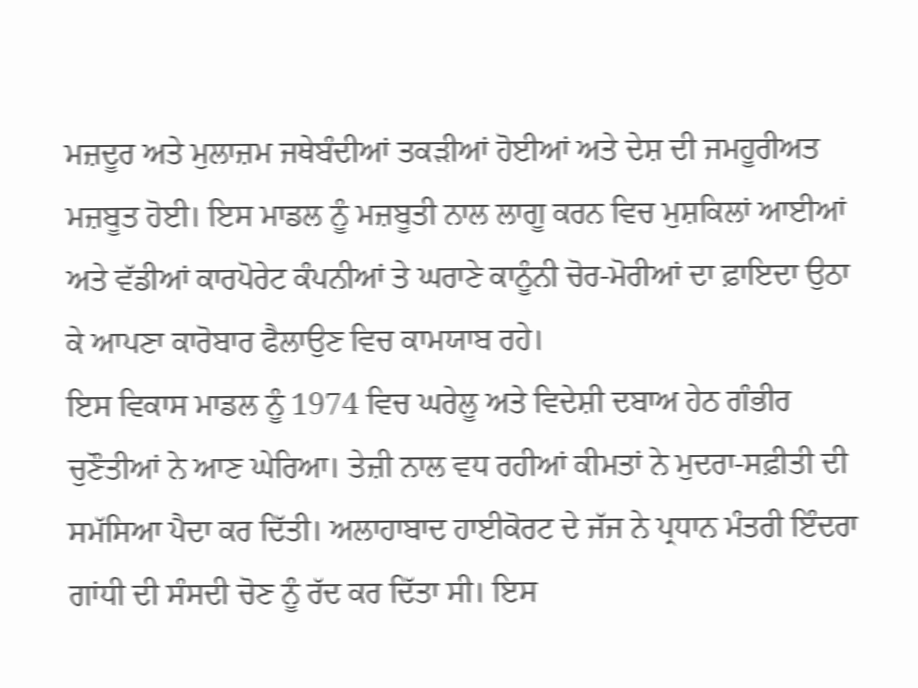ਮਜ਼ਦੂਰ ਅਤੇ ਮੁਲਾਜ਼ਮ ਜਥੇਬੰਦੀਆਂ ਤਕੜੀਆਂ ਹੋਈਆਂ ਅਤੇ ਦੇਸ਼ ਦੀ ਜਮਹੂਰੀਅਤ ਮਜ਼ਬੂਤ ਹੋਈ। ਇਸ ਮਾਡਲ ਨੂੰ ਮਜ਼ਬੂਤੀ ਨਾਲ ਲਾਗੂ ਕਰਨ ਵਿਚ ਮੁਸ਼ਕਿਲਾਂ ਆਈਆਂ ਅਤੇ ਵੱਡੀਆਂ ਕਾਰਪੋਰੇਟ ਕੰਪਨੀਆਂ ਤੇ ਘਰਾਣੇ ਕਾਨੂੰਨੀ ਚੋਰ-ਮੋਰੀਆਂ ਦਾ ਫ਼ਾਇਦਾ ਉਠਾ ਕੇ ਆਪਣਾ ਕਾਰੋਬਾਰ ਫੈਲਾਉਣ ਵਿਚ ਕਾਮਯਾਬ ਰਹੇ।
ਇਸ ਵਿਕਾਸ ਮਾਡਲ ਨੂੰ 1974 ਵਿਚ ਘਰੇਲੂ ਅਤੇ ਵਿਦੇਸ਼ੀ ਦਬਾਅ ਹੇਠ ਗੰਭੀਰ ਚੁਣੌਤੀਆਂ ਨੇ ਆਣ ਘੇਰਿਆ। ਤੇਜ਼ੀ ਨਾਲ ਵਧ ਰਹੀਆਂ ਕੀਮਤਾਂ ਨੇ ਮੁਦਰਾ-ਸਫ਼ੀਤੀ ਦੀ ਸਮੱਸਿਆ ਪੈਦਾ ਕਰ ਦਿੱਤੀ। ਅਲਾਹਾਬਾਦ ਹਾਈਕੋਰਟ ਦੇ ਜੱਜ ਨੇ ਪ੍ਰਧਾਨ ਮੰਤਰੀ ਇੰਦਰਾ ਗਾਂਧੀ ਦੀ ਸੰਸਦੀ ਚੋਣ ਨੂੰ ਰੱਦ ਕਰ ਦਿੱਤਾ ਸੀ। ਇਸ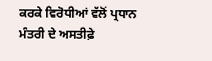ਕਰਕੇ ਵਿਰੋਧੀਆਂ ਵੱਲੋਂ ਪ੍ਰਧਾਨ ਮੰਤਰੀ ਦੇ ਅਸਤੀਫ਼ੇ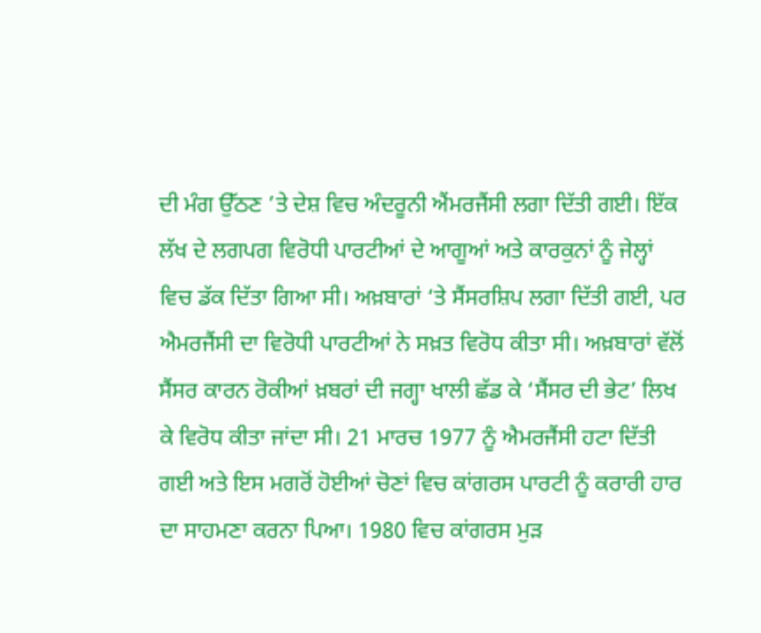ਦੀ ਮੰਗ ਉੱਠਣ ’ਤੇ ਦੇਸ਼ ਵਿਚ ਅੰਦਰੂਨੀ ਐਂਮਰਜੈਂਸੀ ਲਗਾ ਦਿੱਤੀ ਗਈ। ਇੱਕ ਲੱਖ ਦੇ ਲਗਪਗ ਵਿਰੋਧੀ ਪਾਰਟੀਆਂ ਦੇ ਆਗੂਆਂ ਅਤੇ ਕਾਰਕੁਨਾਂ ਨੂੰ ਜੇਲ੍ਹਾਂ ਵਿਚ ਡੱਕ ਦਿੱਤਾ ਗਿਆ ਸੀ। ਅਖ਼ਬਾਰਾਂ ‘ਤੇ ਸੈਂਸਰਸ਼ਿਪ ਲਗਾ ਦਿੱਤੀ ਗਈ, ਪਰ ਐਮਰਜੈਂਸੀ ਦਾ ਵਿਰੋਧੀ ਪਾਰਟੀਆਂ ਨੇ ਸਖ਼ਤ ਵਿਰੋਧ ਕੀਤਾ ਸੀ। ਅਖ਼ਬਾਰਾਂ ਵੱਲੋਂ ਸੈਂਸਰ ਕਾਰਨ ਰੋਕੀਆਂ ਖ਼ਬਰਾਂ ਦੀ ਜਗ੍ਹਾ ਖਾਲੀ ਛੱਡ ਕੇ ‘ਸੈਂਸਰ ਦੀ ਭੇਟ’ ਲਿਖ ਕੇ ਵਿਰੋਧ ਕੀਤਾ ਜਾਂਦਾ ਸੀ। 21 ਮਾਰਚ 1977 ਨੂੰ ਐਮਰਜੈਂਸੀ ਹਟਾ ਦਿੱਤੀ ਗਈ ਅਤੇ ਇਸ ਮਗਰੋਂ ਹੋਈਆਂ ਚੋਣਾਂ ਵਿਚ ਕਾਂਗਰਸ ਪਾਰਟੀ ਨੂੰ ਕਰਾਰੀ ਹਾਰ ਦਾ ਸਾਹਮਣਾ ਕਰਨਾ ਪਿਆ। 1980 ਵਿਚ ਕਾਂਗਰਸ ਮੁੜ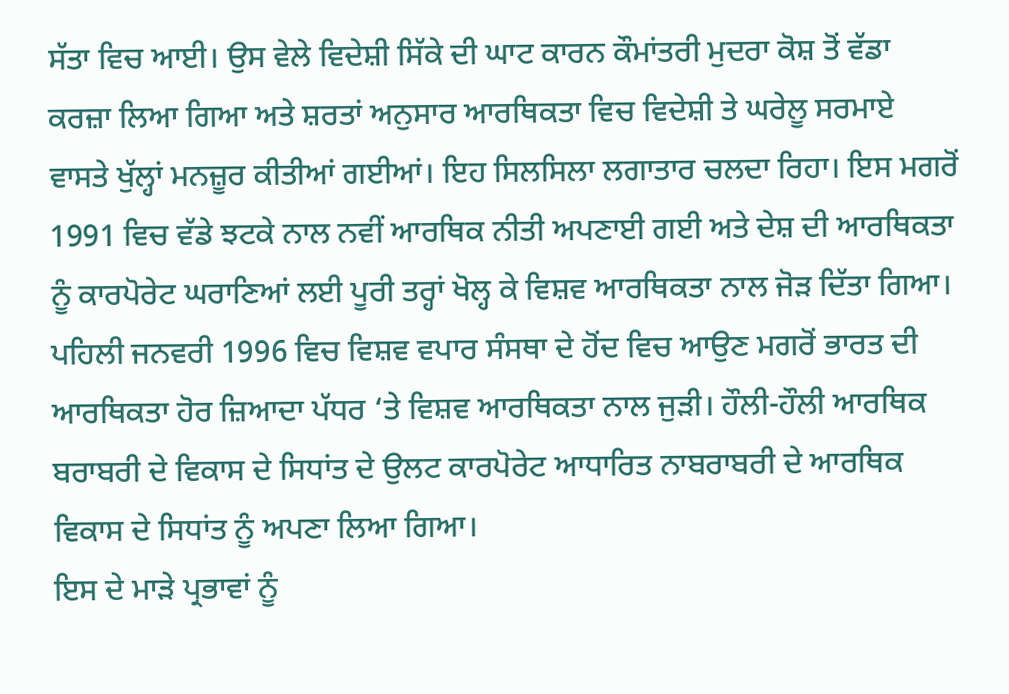ਸੱਤਾ ਵਿਚ ਆਈ। ਉਸ ਵੇਲੇ ਵਿਦੇਸ਼ੀ ਸਿੱਕੇ ਦੀ ਘਾਟ ਕਾਰਨ ਕੌਮਾਂਤਰੀ ਮੁਦਰਾ ਕੋਸ਼ ਤੋਂ ਵੱਡਾ ਕਰਜ਼ਾ ਲਿਆ ਗਿਆ ਅਤੇ ਸ਼ਰਤਾਂ ਅਨੁਸਾਰ ਆਰਥਿਕਤਾ ਵਿਚ ਵਿਦੇਸ਼ੀ ਤੇ ਘਰੇਲੂ ਸਰਮਾਏ ਵਾਸਤੇ ਖੁੱਲ੍ਹਾਂ ਮਨਜ਼ੂਰ ਕੀਤੀਆਂ ਗਈਆਂ। ਇਹ ਸਿਲਸਿਲਾ ਲਗਾਤਾਰ ਚਲਦਾ ਰਿਹਾ। ਇਸ ਮਗਰੋਂ 1991 ਵਿਚ ਵੱਡੇ ਝਟਕੇ ਨਾਲ ਨਵੀਂ ਆਰਥਿਕ ਨੀਤੀ ਅਪਣਾਈ ਗਈ ਅਤੇ ਦੇਸ਼ ਦੀ ਆਰਥਿਕਤਾ ਨੂੰ ਕਾਰਪੋਰੇਟ ਘਰਾਣਿਆਂ ਲਈ ਪੂਰੀ ਤਰ੍ਹਾਂ ਖੋਲ੍ਹ ਕੇ ਵਿਸ਼ਵ ਆਰਥਿਕਤਾ ਨਾਲ ਜੋੜ ਦਿੱਤਾ ਗਿਆ। ਪਹਿਲੀ ਜਨਵਰੀ 1996 ਵਿਚ ਵਿਸ਼ਵ ਵਪਾਰ ਸੰਸਥਾ ਦੇ ਹੋਂਦ ਵਿਚ ਆਉਣ ਮਗਰੋਂ ਭਾਰਤ ਦੀ ਆਰਥਿਕਤਾ ਹੋਰ ਜ਼ਿਆਦਾ ਪੱਧਰ ‘ਤੇ ਵਿਸ਼ਵ ਆਰਥਿਕਤਾ ਨਾਲ ਜੁੜੀ। ਹੌਲੀ-ਹੌਲੀ ਆਰਥਿਕ ਬਰਾਬਰੀ ਦੇ ਵਿਕਾਸ ਦੇ ਸਿਧਾਂਤ ਦੇ ਉਲਟ ਕਾਰਪੋਰੇਟ ਆਧਾਰਿਤ ਨਾਬਰਾਬਰੀ ਦੇ ਆਰਥਿਕ ਵਿਕਾਸ ਦੇ ਸਿਧਾਂਤ ਨੂੰ ਅਪਣਾ ਲਿਆ ਗਿਆ।
ਇਸ ਦੇ ਮਾੜੇ ਪ੍ਰਭਾਵਾਂ ਨੂੰ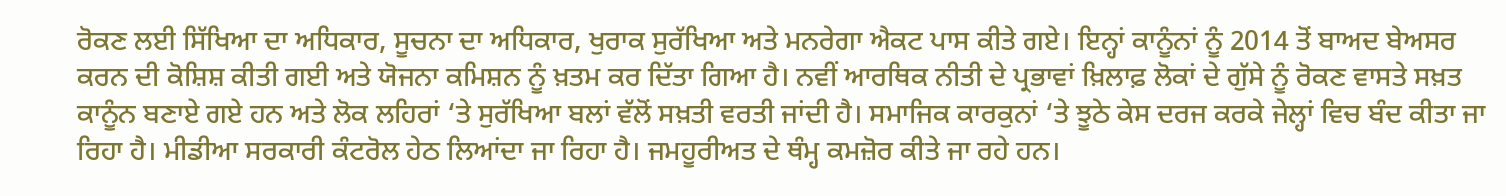ਰੋਕਣ ਲਈ ਸਿੱਖਿਆ ਦਾ ਅਧਿਕਾਰ, ਸੂਚਨਾ ਦਾ ਅਧਿਕਾਰ, ਖੁਰਾਕ ਸੁਰੱਖਿਆ ਅਤੇ ਮਨਰੇਗਾ ਐਕਟ ਪਾਸ ਕੀਤੇ ਗਏ। ਇਨ੍ਹਾਂ ਕਾਨੂੰਨਾਂ ਨੂੰ 2014 ਤੋਂ ਬਾਅਦ ਬੇਅਸਰ ਕਰਨ ਦੀ ਕੋਸ਼ਿਸ਼ ਕੀਤੀ ਗਈ ਅਤੇ ਯੋਜਨਾ ਕਮਿਸ਼ਨ ਨੂੰ ਖ਼ਤਮ ਕਰ ਦਿੱਤਾ ਗਿਆ ਹੈ। ਨਵੀਂ ਆਰਥਿਕ ਨੀਤੀ ਦੇ ਪ੍ਰਭਾਵਾਂ ਖ਼ਿਲਾਫ਼ ਲੋਕਾਂ ਦੇ ਗੁੱਸੇ ਨੂੰ ਰੋਕਣ ਵਾਸਤੇ ਸਖ਼ਤ ਕਾਨੂੰਨ ਬਣਾਏ ਗਏ ਹਨ ਅਤੇ ਲੋਕ ਲਹਿਰਾਂ ‘ਤੇ ਸੁਰੱਖਿਆ ਬਲਾਂ ਵੱਲੋਂ ਸਖ਼ਤੀ ਵਰਤੀ ਜਾਂਦੀ ਹੈ। ਸਮਾਜਿਕ ਕਾਰਕੁਨਾਂ ‘ਤੇ ਝੂਠੇ ਕੇਸ ਦਰਜ ਕਰਕੇ ਜੇਲ੍ਹਾਂ ਵਿਚ ਬੰਦ ਕੀਤਾ ਜਾ ਰਿਹਾ ਹੈ। ਮੀਡੀਆ ਸਰਕਾਰੀ ਕੰਟਰੋਲ ਹੇਠ ਲਿਆਂਦਾ ਜਾ ਰਿਹਾ ਹੈ। ਜਮਹੂਰੀਅਤ ਦੇ ਥੰਮ੍ਹ ਕਮਜ਼ੋਰ ਕੀਤੇ ਜਾ ਰਹੇ ਹਨ।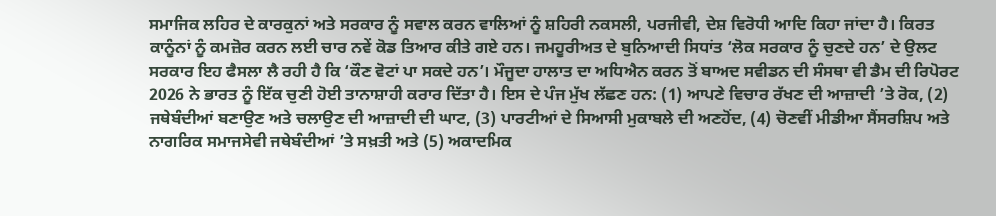ਸਮਾਜਿਕ ਲਹਿਰ ਦੇ ਕਾਰਕੁਨਾਂ ਅਤੇ ਸਰਕਾਰ ਨੂੰ ਸਵਾਲ ਕਰਨ ਵਾਲਿਆਂ ਨੂੰ ਸ਼ਹਿਰੀ ਨਕਸਲੀ, ਪਰਜੀਵੀ, ਦੇਸ਼ ਵਿਰੋਧੀ ਆਦਿ ਕਿਹਾ ਜਾਂਦਾ ਹੈ। ਕਿਰਤ ਕਾਨੂੰਨਾਂ ਨੂੰ ਕਮਜ਼ੋਰ ਕਰਨ ਲਈ ਚਾਰ ਨਵੇਂ ਕੋਡ ਤਿਆਰ ਕੀਤੇ ਗਏ ਹਨ। ਜਮਹੂਰੀਅਤ ਦੇ ਬੁਨਿਆਦੀ ਸਿਧਾਂਤ ‘ਲੋਕ ਸਰਕਾਰ ਨੂੰ ਚੁਣਦੇ ਹਨ’ ਦੇ ਉਲਟ ਸਰਕਾਰ ਇਹ ਫੈਸਲਾ ਲੈ ਰਹੀ ਹੈ ਕਿ ‘ਕੌਣ ਵੋਟਾਂ ਪਾ ਸਕਦੇ ਹਨ’। ਮੌਜੂਦਾ ਹਾਲਾਤ ਦਾ ਅਧਿਐਨ ਕਰਨ ਤੋਂ ਬਾਅਦ ਸਵੀਡਨ ਦੀ ਸੰਸਥਾ ਵੀ ਡੈਮ ਦੀ ਰਿਪੋਰਟ 2026 ਨੇ ਭਾਰਤ ਨੂੰ ਇੱਕ ਚੁਣੀ ਹੋਈ ਤਾਨਾਸ਼ਾਹੀ ਕਰਾਰ ਦਿੱਤਾ ਹੈ। ਇਸ ਦੇ ਪੰਜ ਮੁੱਖ ਲੱਛਣ ਹਨ: (1) ਆਪਣੇ ਵਿਚਾਰ ਰੱਖਣ ਦੀ ਆਜ਼ਾਦੀ ’ਤੇ ਰੋਕ, (2) ਜਥੇਬੰਦੀਆਂ ਬਣਾਉਣ ਅਤੇ ਚਲਾਉਣ ਦੀ ਆਜ਼ਾਦੀ ਦੀ ਘਾਟ, (3) ਪਾਰਟੀਆਂ ਦੇ ਸਿਆਸੀ ਮੁਕਾਬਲੇ ਦੀ ਅਣਹੋਂਦ, (4) ਚੋਣਵੀਂ ਮੀਡੀਆ ਸੈਂਸਰਸ਼ਿਪ ਅਤੇ ਨਾਗਰਿਕ ਸਮਾਜਸੇਵੀ ਜਥੇਬੰਦੀਆਂ ’ਤੇ ਸਖ਼ਤੀ ਅਤੇ (5) ਅਕਾਦਮਿਕ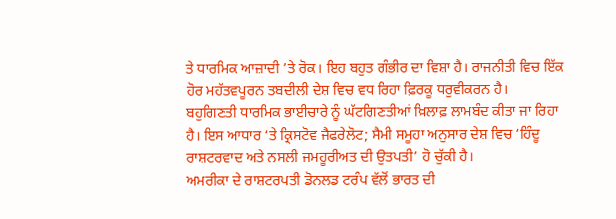ਤੇ ਧਾਰਮਿਕ ਆਜ਼ਾਦੀ ’ਤੇ ਰੋਕ। ਇਹ ਬਹੁਤ ਗੰਭੀਰ ਦਾ ਵਿਸ਼ਾ ਹੈ। ਰਾਜਨੀਤੀ ਵਿਚ ਇੱਕ ਹੋਰ ਮਹੱਤਵਪੂਰਨ ਤਬਦੀਲੀ ਦੇਸ਼ ਵਿਚ ਵਧ ਰਿਹਾ ਫ਼ਿਰਕੂ ਧਰੁਵੀਕਰਨ ਹੈ।
ਬਹੁਗਿਣਤੀ ਧਾਰਮਿਕ ਭਾਈਚਾਰੇ ਨੂੰ ਘੱਟਗਿਣਤੀਆਂ ਖ਼ਿਲਾਫ਼ ਲਾਮਬੰਦ ਕੀਤਾ ਜਾ ਰਿਹਾ ਹੈ। ਇਸ ਆਧਾਰ ‘ਤੇ ਕ੍ਰਿਸਟੋਵ ਜੈਫਰੇਲੋਟ; ਸੈਮੀ ਸਮੂਹਾ ਅਨੁਸਾਰ ਦੇਸ਼ ਵਿਚ ‘ਹਿੰਦੂ ਰਾਸ਼ਟਰਵਾਦ ਅਤੇ ਨਸਲੀ ਜਮਹੂਰੀਅਤ ਦੀ ਉਤਪਤੀ’ ਹੋ ਚੁੱਕੀ ਹੈ।
ਅਮਰੀਕਾ ਦੇ ਰਾਸ਼ਟਰਪਤੀ ਡੋਨਲਡ ਟਰੰਪ ਵੱਲੋਂ ਭਾਰਤ ਦੀ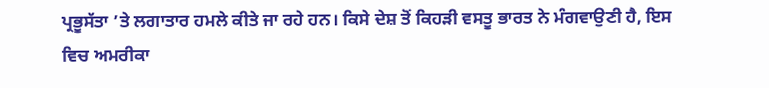ਪ੍ਰਭੂਸੱਤਾ ’ਤੇ ਲਗਾਤਾਰ ਹਮਲੇ ਕੀਤੇ ਜਾ ਰਹੇ ਹਨ। ਕਿਸੇ ਦੇਸ਼ ਤੋਂ ਕਿਹੜੀ ਵਸਤੂ ਭਾਰਤ ਨੇ ਮੰਗਵਾਉਣੀ ਹੈ, ਇਸ ਵਿਚ ਅਮਰੀਕਾ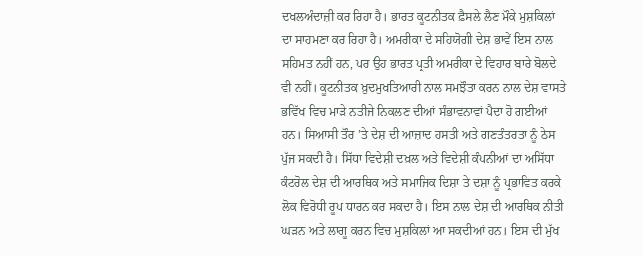ਦਖਲਅੰਦਾਜ਼ੀ ਕਰ ਰਿਹਾ ਹੈ। ਭਾਰਤ ਕੂਟਨੀਤਕ ਫ਼ੈਸਲੇ ਲੈਣ ਮੌਕੇ ਮੁਸ਼ਕਿਲਾਂ ਦਾ ਸਾਹਮਣਾ ਕਰ ਰਿਹਾ ਹੈ। ਅਮਰੀਕਾ ਦੇ ਸਹਿਯੋਗੀ ਦੇਸ਼ ਭਾਵੇਂ ਇਸ ਨਾਲ ਸਹਿਮਤ ਨਹੀਂ ਹਨ, ਪਰ ਉਹ ਭਾਰਤ ਪ੍ਰਤੀ ਅਮਰੀਕਾ ਦੇ ਵਿਹਾਰ ਬਾਰੇ ਬੋਲਦੇ ਵੀ ਨਹੀਂ। ਕੂਟਨੀਤਕ ਖ਼ੁਦਮੁਖਤਿਆਰੀ ਨਾਲ ਸਮਝੌਤਾ ਕਰਨ ਨਾਲ ਦੇਸ਼ ਵਾਸਤੇ ਭਵਿੱਖ ਵਿਚ ਮਾੜੇ ਨਤੀਜੇ ਨਿਕਲਣ ਦੀਆਂ ਸੰਭਾਵਨਾਵਾਂ ਪੈਦਾ ਹੋ ਗਈਆਂ ਹਨ। ਸਿਆਸੀ ਤੌਰ ’ਤੇ ਦੇਸ਼ ਦੀ ਆਜ਼ਾਦ ਹਸਤੀ ਅਤੇ ਗਣਤੰਤਰਤਾ ਨੂੰ ਠੇਸ ਪੁੱਜ ਸਕਦੀ ਹੈ। ਸਿੱਧਾ ਵਿਦੇਸ਼ੀ ਦਖ਼ਲ ਅਤੇ ਵਿਦੇਸ਼ੀ ਕੰਪਨੀਆਂ ਦਾ ਅਸਿੱਧਾ ਕੰਟਰੋਲ ਦੇਸ਼ ਦੀ ਆਰਥਿਕ ਅਤੇ ਸਮਾਜਿਕ ਦਿਸ਼ਾ ਤੇ ਦਸ਼ਾ ਨੂੰ ਪ੍ਰਭਾਵਿਤ ਕਰਕੇ ਲੋਕ ਵਿਰੋਧੀ ਰੂਪ ਧਾਰਨ ਕਰ ਸਕਦਾ ਹੈ। ਇਸ ਨਾਲ ਦੇਸ਼ ਦੀ ਆਰਥਿਕ ਨੀਤੀ ਘੜਨ ਅਤੇ ਲਾਗੂ ਕਰਨ ਵਿਚ ਮੁਸ਼ਕਿਲਾਂ ਆ ਸਕਦੀਆਂ ਹਨ। ਇਸ ਦੀ ਮੁੱਖ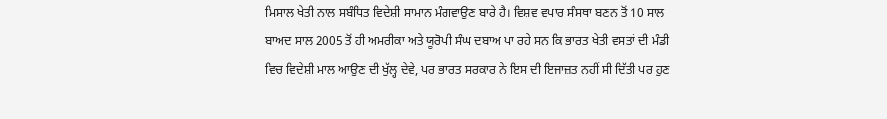ਮਿਸਾਲ ਖੇਤੀ ਨਾਲ ਸਬੰਧਿਤ ਵਿਦੇਸ਼ੀ ਸਾਮਾਨ ਮੰਗਵਾਉਣ ਬਾਰੇ ਹੈ। ਵਿਸ਼ਵ ਵਪਾਰ ਸੰਸਥਾ ਬਣਨ ਤੋਂ 10 ਸਾਲ ਬਾਅਦ ਸਾਲ 2005 ਤੋਂ ਹੀ ਅਮਰੀਕਾ ਅਤੇ ਯੂਰੋਪੀ ਸੰਘ ਦਬਾਅ ਪਾ ਰਹੇ ਸਨ ਕਿ ਭਾਰਤ ਖੇਤੀ ਵਸਤਾਂ ਦੀ ਮੰਡੀ ਵਿਚ ਵਿਦੇਸ਼ੀ ਮਾਲ ਆਉਣ ਦੀ ਖੁੱਲ੍ਹ ਦੇਵੇ, ਪਰ ਭਾਰਤ ਸਰਕਾਰ ਨੇ ਇਸ ਦੀ ਇਜਾਜ਼ਤ ਨਹੀਂ ਸੀ ਦਿੱਤੀ ਪਰ ਹੁਣ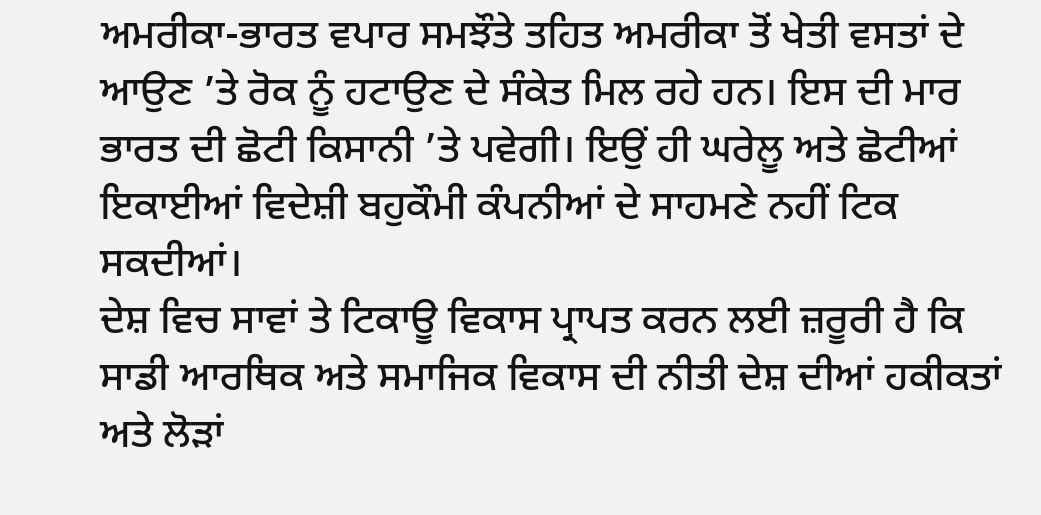ਅਮਰੀਕਾ-ਭਾਰਤ ਵਪਾਰ ਸਮਝੌਤੇ ਤਹਿਤ ਅਮਰੀਕਾ ਤੋਂ ਖੇਤੀ ਵਸਤਾਂ ਦੇ ਆਉਣ ’ਤੇ ਰੋਕ ਨੂੰ ਹਟਾਉਣ ਦੇ ਸੰਕੇਤ ਮਿਲ ਰਹੇ ਹਨ। ਇਸ ਦੀ ਮਾਰ ਭਾਰਤ ਦੀ ਛੋਟੀ ਕਿਸਾਨੀ ’ਤੇ ਪਵੇਗੀ। ਇਉਂ ਹੀ ਘਰੇਲੂ ਅਤੇ ਛੋਟੀਆਂ ਇਕਾਈਆਂ ਵਿਦੇਸ਼ੀ ਬਹੁਕੌਮੀ ਕੰਪਨੀਆਂ ਦੇ ਸਾਹਮਣੇ ਨਹੀਂ ਟਿਕ ਸਕਦੀਆਂ।
ਦੇਸ਼ ਵਿਚ ਸਾਵਾਂ ਤੇ ਟਿਕਾਊ ਵਿਕਾਸ ਪ੍ਰਾਪਤ ਕਰਨ ਲਈ ਜ਼ਰੂਰੀ ਹੈ ਕਿ ਸਾਡੀ ਆਰਥਿਕ ਅਤੇ ਸਮਾਜਿਕ ਵਿਕਾਸ ਦੀ ਨੀਤੀ ਦੇਸ਼ ਦੀਆਂ ਹਕੀਕਤਾਂ ਅਤੇ ਲੋੜਾਂ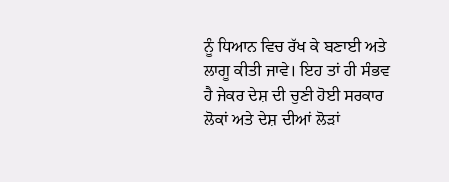ਨੂੰ ਧਿਆਨ ਵਿਚ ਰੱਖ ਕੇ ਬਣਾਈ ਅਤੇ ਲਾਗੂ ਕੀਤੀ ਜਾਵੇ। ਇਹ ਤਾਂ ਹੀ ਸੰਭਵ ਹੈ ਜੇਕਰ ਦੇਸ਼ ਦੀ ਚੁਣੀ ਹੋਈ ਸਰਕਾਰ ਲੋਕਾਂ ਅਤੇ ਦੇਸ਼ ਦੀਆਂ ਲੋੜਾਂ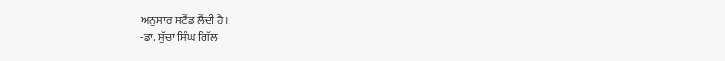ਅਨੁਸਾਰ ਸਟੈਂਡ ਲੈਂਦੀ ਹੈ।
-ਡਾ. ਸੁੱਚਾ ਸਿੰਘ ਗਿੱਲ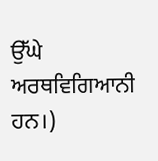ਉੱਘੇ ਅਰਥਵਿਗਿਆਨੀ ਹਨ।)